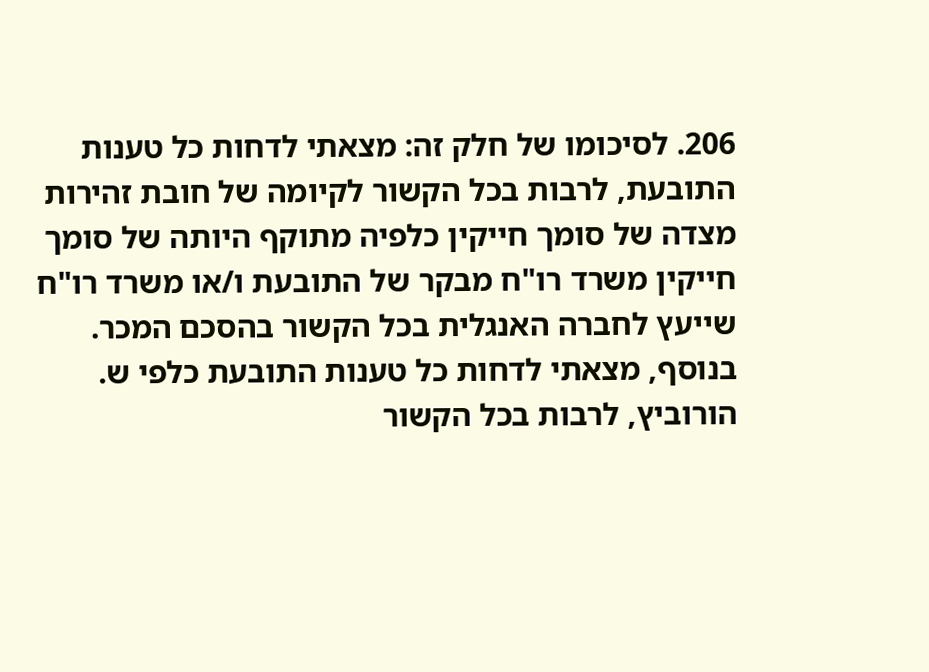206. לסיכומו של חלק זה: מצאתי לדחות כל טענות התובעת, לרבות בכל הקשור לקיומה של חובת זהירות מצדה של סומך חייקין כלפיה מתוקף היותה של סומך חייקין משרד רו"ח מבקר של התובעת ו/או משרד רו"ח שייעץ לחברה האנגלית בכל הקשור בהסכם המכר.
בנוסף, מצאתי לדחות כל טענות התובעת כלפי ש. הורוביץ, לרבות בכל הקשור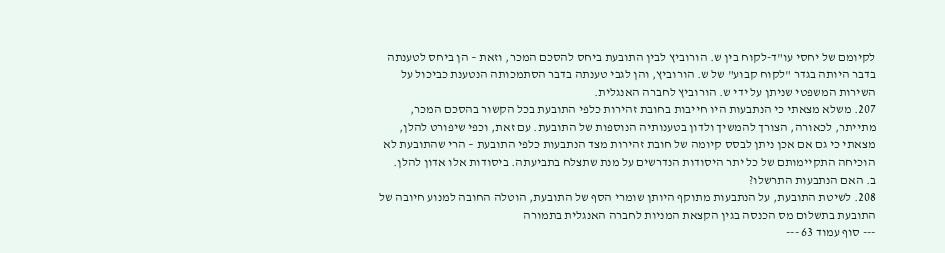לקיומם של יחסי עו"ד-לקוח בין ש. הורוביץ לבין התובעת ביחס להסכם המכר, וזאת – הן ביחס לטענתה בדבר היותה בגדר "לקוח קבוע" של ש. הורוביץ, והן לגבי טענתה בדבר הסתמכותה הנטענת כביכול על השירות המשפטי שניתן על ידי ש. הורוביץ לחברה האנגלית.
207. משלא מצאתי כי הנתבעות היו חייבות בחובת זהירות כלפי התובעת בכל הקשור בהסכם המכר, מתייתר, לכאורה, הצורך להמשיך ולדון בטענותיה הנוספות של התובעת. עם זאת, וכפי שיפורט להלן, מצאתי כי גם אם אכן ניתן לבסס קיומה של חובת זהירות מצד הנתבעות כלפי התובעת – הרי שהתובעת לא הוכיחה התקיימותם של כל יתר היסודות הנדרשים על מנת שתצלח בתביעתה. ביסודות אלו אדון להלן.
ב. האם הנתבעות התרשלו?
208. לשיטת התובעת, על הנתבעות מתוקף היותן שומרי הסף של התובעת, הוטלה החובה למנוע חיובה של התובעת בתשלום מס הכנסה בגין הקצאת המניות לחברה האנגלית בתמורה
--- סוף עמוד 63 ---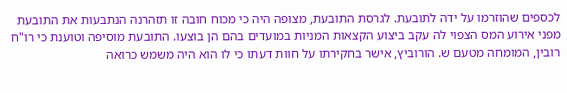לכספים שהוזרמו על ידה לתובעת. לגרסת התובעת, מצופה היה כי מכוח חובה זו תזהרנה הנתבעות את התובעת מפני אירוע המס הצפוי לה עקב ביצוע הקצאות המניות במועדים בהם הן בוצעו. התובעת מוסיפה וטוענת כי רו"ח רובין, המומחה מטעם ש. הורוביץ, אישר בחקירתו על חוות דעתו כי לו הוא היה משמש כרואה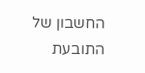החשבון של התובעת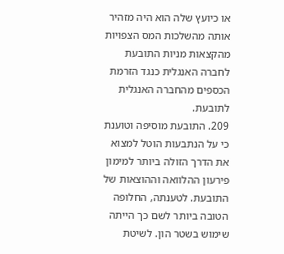או כיועץ שלה הוא היה מזהיר אותה מהשלכות המס הצפויות מהקצאות מניות התובעת לחברה האנגלית כנגד הזרמת הכספים מהחברה האנגלית לתובעת.
209. התובעת מוסיפה וטוענת כי על הנתבעות הוטל למצוא את הדרך הזולה ביותר למימון פירעון ההלוואה וההוצאות של התובעת. לטענתה, החלופה הטובה ביותר לשם כך הייתה שימוש בשטר הון. לשיטת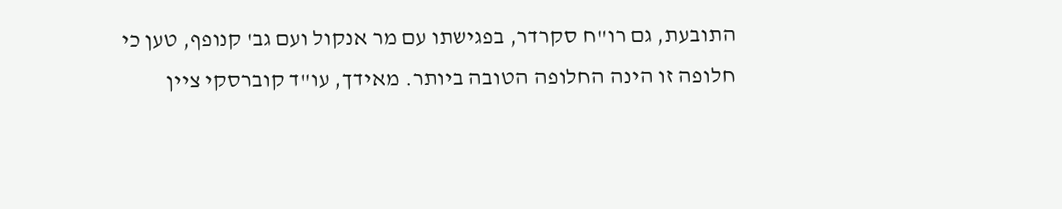התובעת, גם רו"ח סקרדר, בפגישתו עם מר אנקול ועם גב' קנופף, טען כי חלופה זו הינה החלופה הטובה ביותר. מאידך, עו"ד קוברסקי ציין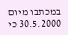במכתבו מיום 30.5.2000 כי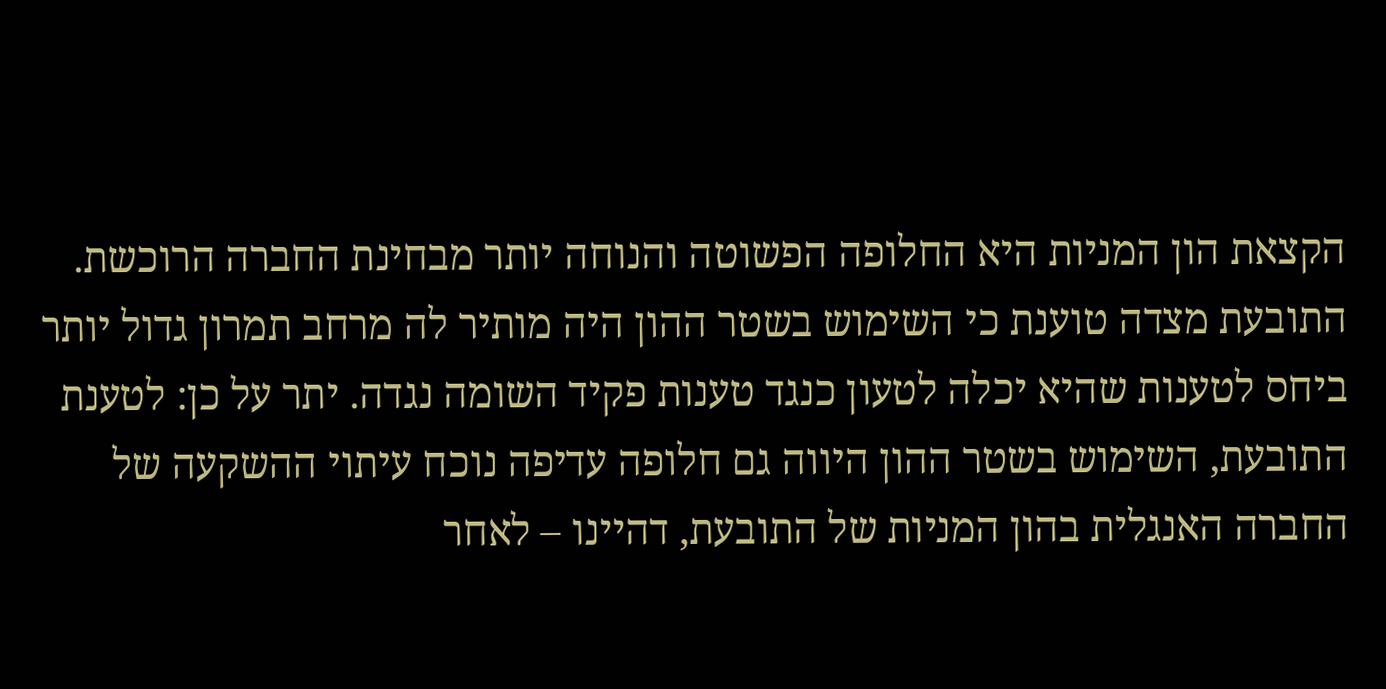הקצאת הון המניות היא החלופה הפשוטה והנוחה יותר מבחינת החברה הרוכשת. התובעת מצדה טוענת כי השימוש בשטר ההון היה מותיר לה מרחב תמרון גדול יותר ביחס לטענות שהיא יכלה לטעון כנגד טענות פקיד השומה נגדה. יתר על כן: לטענת התובעת, השימוש בשטר ההון היווה גם חלופה עדיפה נוכח עיתוי ההשקעה של החברה האנגלית בהון המניות של התובעת, דהיינו – לאחר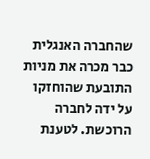שהחברה האנגלית כבר מכרה את מניות התובעת שהוחזקו על ידה לחברה הרוכשת. לטענת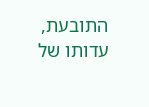התובעת, עדותו של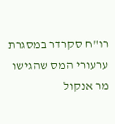רו"ח סקרדר במסגרת ערעורי המס שהגישו מר אנקול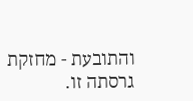והתובעת - מחזקת גרסתה זו.